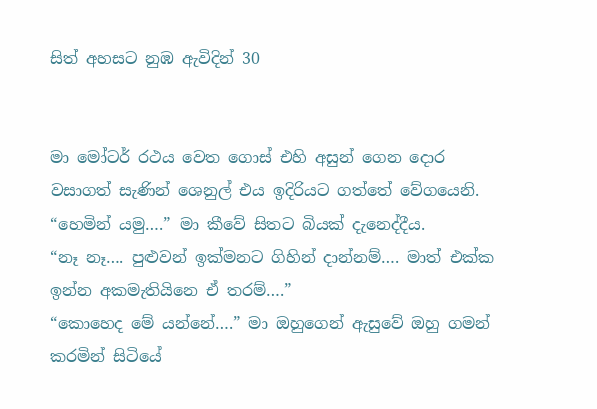සිත් අහසට නුඹ ඇවිදින් 30


මා මෝටර් රථය වෙත ගොස් එහි අසුන් ගෙන දොර වසාගත් සැණින් ශෙනුල් එය ඉදිරියට ගත්තේ වේගයෙනි.
“හෙමින් යමු….” මා කීවේ සිතට බියක් දැනෙද්දීය.
“නෑ නෑ…. පුළුවන් ඉක්මනට ගිහින් දාන්නම්…. මාත් එක්ක ඉන්න අකමැතියිනෙ ඒ තරම්….”
“කොහෙද මේ යන්නේ….” මා ඔහුගෙන් ඇසුවේ ඔහු ගමන් කරමින් සිටියේ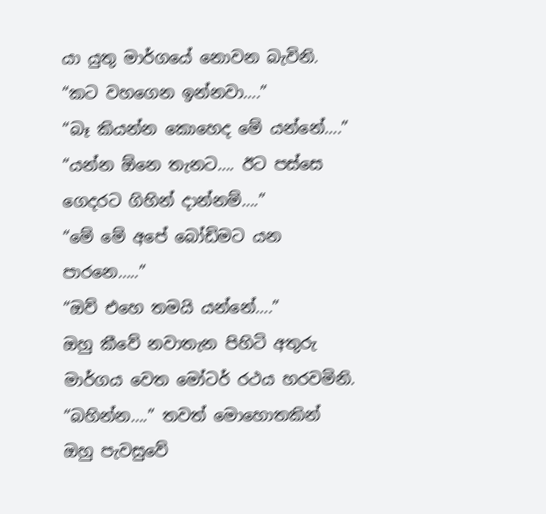යා යුතු මාර්ගයේ නොවන බැවිනි.
“කට වහගෙන ඉන්නවා….”
“බෑ කියන්න කොහෙද මේ යන්නේ….”
“යන්න ඕනෙ තැනට…. ඊට පස්සෙ ගෙදරට ගිහින් දාන්නම්….”
“මේ මේ අපේ බෝඩිමට යන පාරනෙ…..”
“ඔව් එහෙ තමයි යන්නේ….”
ඔහු කීවේ නවාතැන පිහිටි අතුරු මාර්ගය වෙත මෝටර් රථය හරවමිනි.
“බහින්න….” තවත් මොහොතකින් ඔහු පැවසුවේ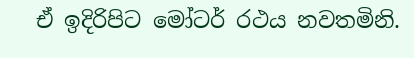ඒ ඉදිරිපිට මෝටර් රථය නවතමිනි.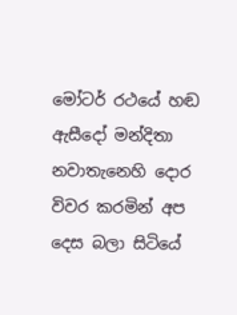මෝටර් රථයේ හඬ ඇසීදෝ මන්දිතා නවාතැනෙහි දොර විවර කරමින් අප දෙස බලා සිටියේ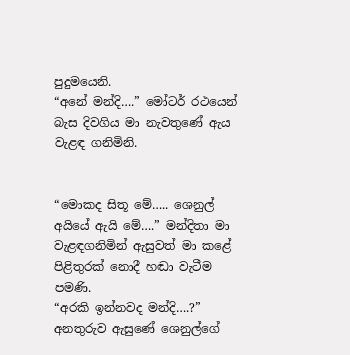පුදුමයෙනි.
“අනේ මන්දි….” මෝටර් රථයෙන් බැස දිවගිය මා නැවතුණේ ඇය වැළඳ ගනිමිනි.


“මොකද සිතූ මේ….. ශෙනුල් අයියේ ඇයි මේ….” මන්දිතා මා වැළඳගනිමින් ඇසුවත් මා කළේ පිළිතුරක් නොදී හඬා වැටීම පමණි.
“අරකි ඉන්නවද මන්දි….?” අනතුරුව ඇසුණේ ශෙනුල්ගේ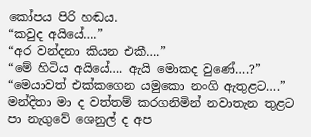කෝපය පිරි හඬය.
“කවුද අයියේ….”
“අර වන්දනා කියන එකී….”
“මේ හිටිය අයියේ…. ඇයි මොකද වුණේ….?”
“මෙයාවත් එක්කගෙන යමුකො නංගි ඇතුළට….” මන්දිතා මා ද වත්තම් කරගනිමින් නවාතැන තුළට පා නැගුවේ ශෙනුල් ද අප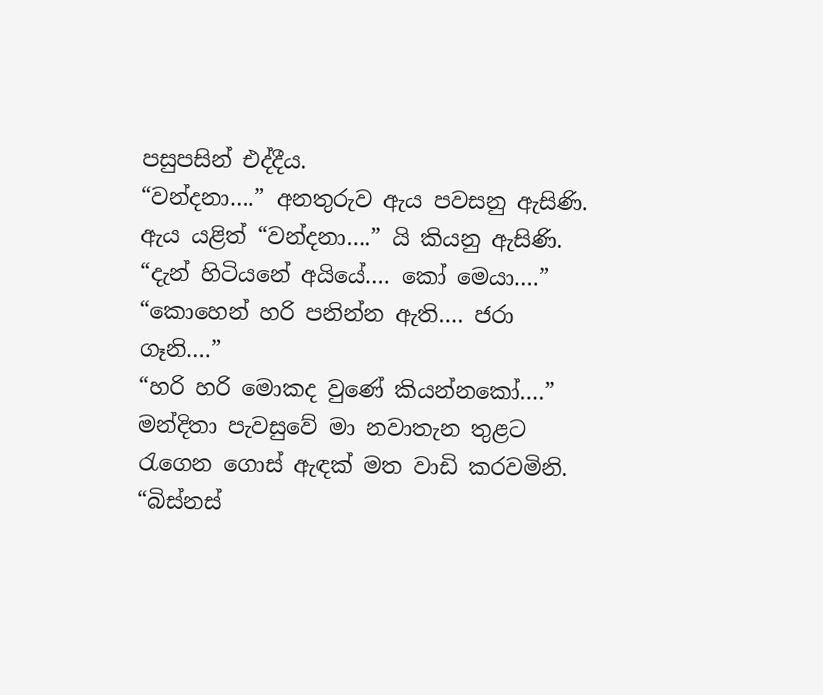පසුපසින් එද්දීය.
“වන්දනා….” අනතුරුව ඇය පවසනු ඇසිණි.
ඇය යළිත් “වන්දනා….” යි කියනු ඇසිණි.
“දැන් හිටියනේ අයියේ…. කෝ මෙයා….”
“කොහෙන් හරි පනින්න ඇති…. ජරා ගෑනි….”
“හරි හරි මොකද වුණේ කියන්නකෝ….”  මන්දිතා පැවසුවේ මා නවාතැන තුළට රැගෙන ගොස් ඇඳක් මත වාඩි කරවමිනි.
“බිස්නස්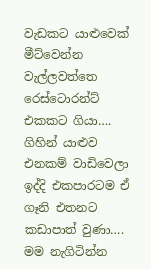වැඩකට යාළුවෙක් මීට්වෙන්න වැල්ලවත්තෙ රෙස්ටොරන්ට් එකකට ගියා…. ගිහින් යාළුව එනකම් වාඩිවෙලා ඉද්දි එකපාරටම ඒ ගෑනි එතනට කඩාපාත් වුණා…. මම නැගිටින්න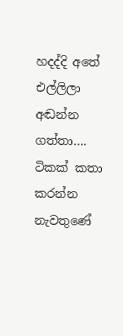හදද්දි අතේ එල්ලිලා අඬන්න ගත්තා…. ටිකක් කතා කරන්න නැවතුණේ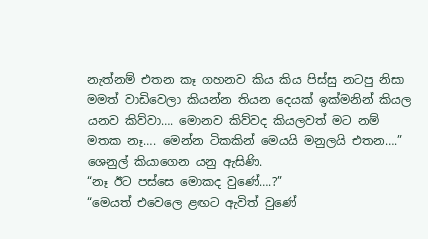නැත්නම් එතන කෑ ගහනව කිය කිය පිස්සු නටපු නිසා මමත් වාඩිවෙලා කියන්න තියන දෙයක් ඉක්මනින් කියල යනව කිව්වා…. මොනව කිව්වද කියලවත් මට නම් මතක නෑ…. මෙන්න ටිකකින් මෙයයි මනුලයි එතන….” ශෙනුල් කියාගෙන යනු ඇසිණි.
“නෑ ඊට පස්සෙ මොකද වුණේ….?”
“මෙයත් එවෙලෙ ළඟට ඇවිත් වුණේ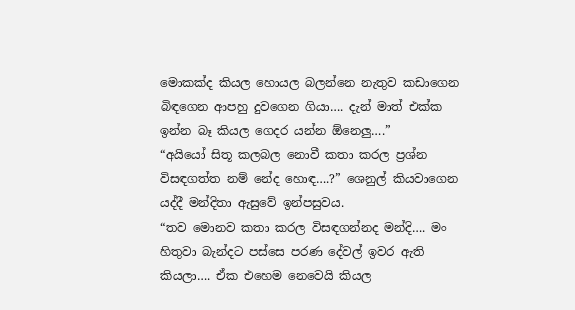මොකක්ද කියල හොයල බලන්නෙ නැතුව කඩාගෙන බිඳගෙන ආපහු දුවගෙන ගියා…. දැන් මාත් එක්ක ඉන්න බෑ කියල ගෙදර යන්න ඕනෙලු….”
“අයියෝ සිතූ කලබල නොවී කතා කරල ප්‍රශ්න විසඳගත්ත නම් නේද හොඳ….?” ශෙනුල් කියවාගෙන යද්දී මන්දිතා ඇසුවේ ඉන්පසුවය.
“තව මොනව කතා කරල විසඳගන්නද මන්දි…. මං හිතුවා බැන්දට පස්සෙ පරණ දේවල් ඉවර ඇති කියලා…. ඒක එහෙම නෙවෙයි කියල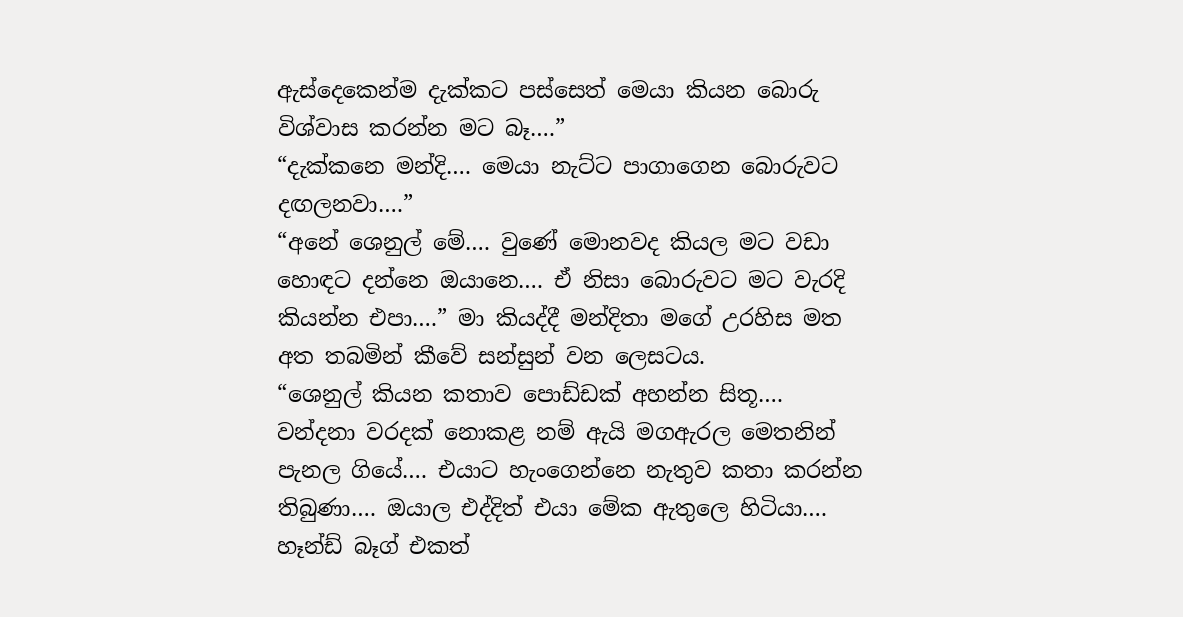ඇස්දෙකෙන්ම දැක්කට පස්සෙත් මෙයා කියන බොරු විශ්වාස කරන්න මට බෑ….”
“දැක්කනෙ මන්දි…. මෙයා නැට්ට පාගාගෙන බොරුවට දඟලනවා….”
“අනේ ශෙනුල් මේ…. වුණේ මොනවද කියල මට වඩා හොඳට දන්නෙ ඔයානෙ…. ඒ නිසා බොරුවට මට වැරදි කියන්න එපා….” මා කියද්දී මන්දිතා මගේ උරහිස මත අත තබමින් කීවේ සන්සුන් වන ලෙසටය.
“ශෙනුල් කියන කතාව පොඩ්ඩක් අහන්න සිතූ…. වන්දනා වරදක් නොකළ නම් ඇයි මගඇරල මෙතනින් පැනල ගියේ…. එයාට හැංගෙන්නෙ නැතුව කතා කරන්න තිබුණා…. ඔයාල එද්දිත් එයා මේක ඇතුලෙ හිටියා…. හෑන්ඩ් බෑග් එකත්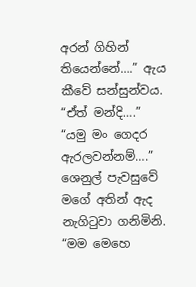අරන් ගිහින් තියෙන්නේ….” ඇය කීවේ සන්සුන්වය.
“ඒත් මන්දි….”
“යමු මං ගෙදර ඇරලවන්නම්….” ශෙනුල් පැවසුවේ මගේ අතින් ඇද නැගිටුවා ගනිමිනි.
“මම මෙහෙ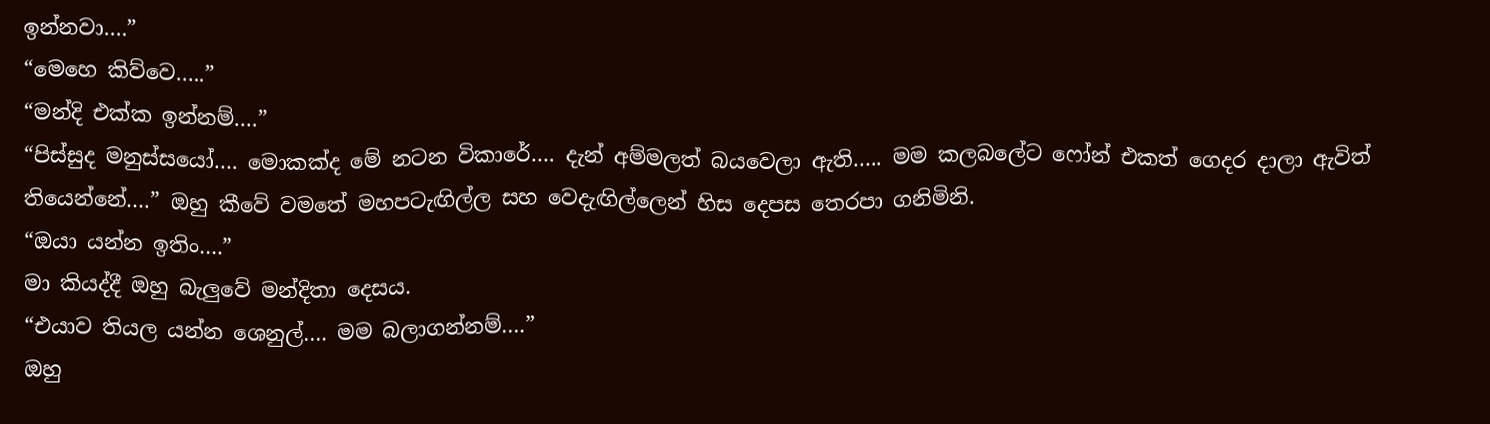ඉන්නවා….”
“මෙහෙ කිව්වෙ…..”
“මන්දි එක්ක ඉන්නම්….”
“පිස්සුද මනුස්සයෝ…. මොකක්ද මේ නටන විකාරේ…. දැන් අම්මලත් බයවෙලා ඇති….. මම කලබලේට ෆෝන් එකත් ගෙදර දාලා ඇවිත් තියෙන්නේ….” ඔහු කීවේ වමතේ මහපටැඟිල්ල සහ වෙදැඟිල්ලෙන් හිස දෙපස තෙරපා ගනිමිනි.
“ඔයා යන්න ඉතිං….”
මා කියද්දී ඔහු බැලුවේ මන්දිතා දෙසය.
“එයාව තියල යන්න ශෙනුල්…. මම බලාගන්නම්….”
ඔහු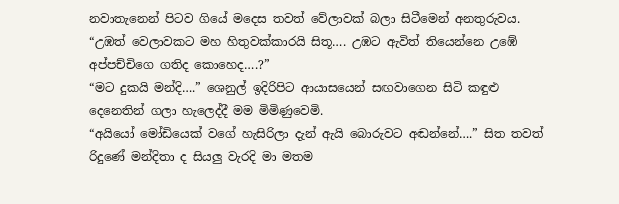නවාතැනෙන් පිටව ගියේ මදෙස තවත් වේලාවක් බලා සිටීමෙන් අනතුරුවය.
“උඹත් වෙලාවකට මහ හිතුවක්කාරයි සිතූ…. උඹට ඇවිත් තියෙන්නෙ උඹේ අප්පච්චිගෙ ගතිද කොහෙද….?”
“මට දුකයි මන්දි….” ශෙනුල් ඉදිරිපිට ආයාසයෙන් සඟවාගෙන සිටි කඳුළු දෙනෙතින් ගලා හැලෙද්දී මම මිමිණුවෙමි.
“අයියෝ මෝඩියෙක් වගේ හැසිරිලා දැන් ඇයි බොරුවට අඬන්නේ….” සිත තවත් රිදුණේ මන්දිතා ද සියලු වැරදි මා මතම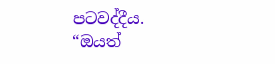පටවද්දීය.
“ඔයත්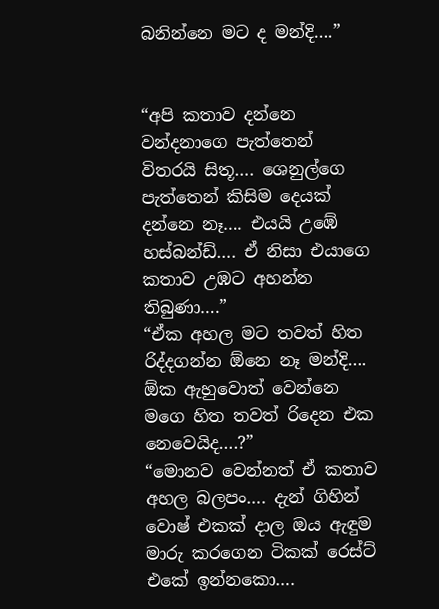බනින්නෙ මට ද මන්දි….”


“අපි කතාව දන්නෙ වන්දනාගෙ පැත්තෙන් විතරයි සිතූ…. ශෙනුල්ගෙ පැත්තෙන් කිසිම දෙයක් දන්නෙ නෑ…. එයයි උඹේ හස්බන්ඩ්…. ඒ නිසා එයාගෙ කතාව උඹට අහන්න තිබුණා….”
“ඒක අහල මට තවත් හිත රිද්දගන්න ඕනෙ නෑ මන්දි…. ඕක ඇහුවොත් වෙන්නෙ මගෙ හිත තවත් රිදෙන එක නෙවෙයිද….?”
“මොනව වෙන්නත් ඒ කතාව අහල බලපං…. දැන් ගිහින් වොෂ් එකක් දාල ඔය ඇඳුම මාරු කරගෙන ටිකක් රෙස්ට් එකේ ඉන්නකො….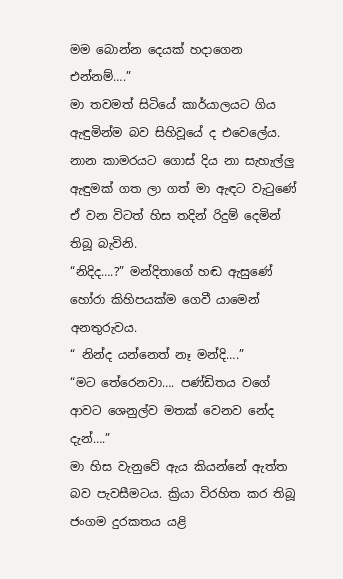මම බොන්න දෙයක් හදාගෙන එන්නම්….”
මා තවමත් සිටියේ කාර්යාලයට ගිය ඇඳුමින්ම බව සිහිවූයේ ද එවෙලේය. නාන කාමරයට ගොස් දිය නා සැහැල්ලු ඇඳුමක් ගත ලා ගත් මා ඇඳට වැටුණේ ඒ වන විටත් හිස තදින් රිදුම් දෙමින් තිබූ බැවිනි.
“නිදිද….?” මන්දිතාගේ හඬ ඇසුණේ හෝරා කිහිපයක්ම ගෙවී යාමෙන් අනතුරුවය.
“ නින්ද යන්නෙත් නෑ මන්දි….”
“මට තේරෙනවා…. පණ්ඩිතය වගේ ආවට ශෙනුල්ව මතක් වෙනව නේද දැන්….”
මා හිස වැනුවේ ඇය කියන්නේ ඇත්ත බව පැවසීමටය. ක්‍රියා විරහිත කර තිබූ ජංගම දුරකතය යළි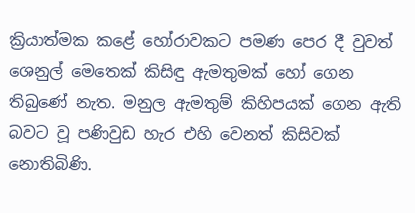ක්‍රියාත්මක කළේ හෝරාවකට පමණ පෙර දී වුවත් ශෙනුල් මෙතෙක් කිසිඳු ඇමතුමක් හෝ ගෙන තිබුණේ නැත. මනුල ඇමතුම් කිහිපයක් ගෙන ඇති බවට වූ පණිවුඩ හැර එහි වෙනත් කිසිවක් නොතිබිණි.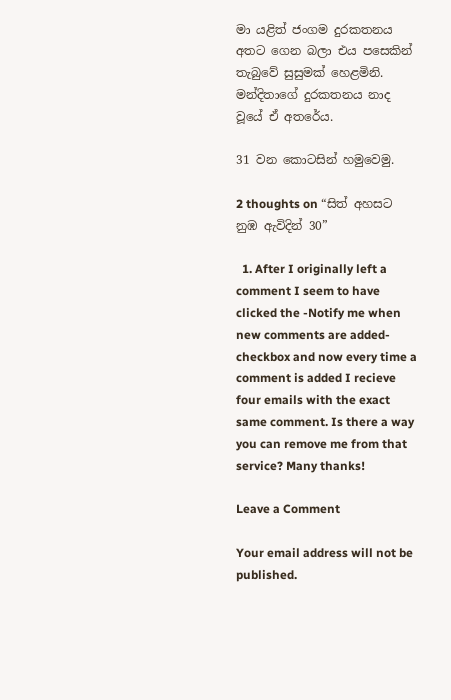මා යළිත් ජංගම දුරකතනය අතට ගෙන බලා එය පසෙකින් තැබුවේ සුසුමක් හෙළමිනි.
මන්දිතාගේ දුරකතනය නාද වූයේ ඒ අතරේය.

31 වන කොටසින් හමුවෙමු.

2 thoughts on “සිත් අහසට නුඹ ඇවිදින් 30”

  1. After I originally left a comment I seem to have clicked the -Notify me when new comments are added- checkbox and now every time a comment is added I recieve four emails with the exact same comment. Is there a way you can remove me from that service? Many thanks!

Leave a Comment

Your email address will not be published.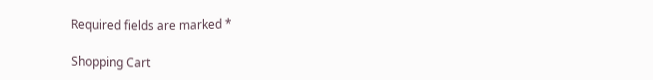Required fields are marked *

Shopping Cart